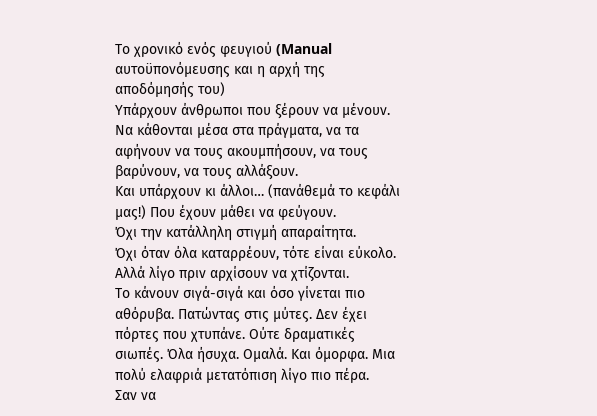Το χρονικό ενός φευγιού (Manual αυτοϋπονόμευσης και η αρχή της αποδόμησής του)
Υπάρχουν άνθρωποι που ξέρουν να μένουν.
Να κάθονται μέσα στα πράγματα, να τα αφήνουν να τους ακουμπήσουν, να τους βαρύνουν, να τους αλλάξουν.
Και υπάρχουν κι άλλοι… (πανάθεμά το κεφάλι μας!) Που έχουν μάθει να φεύγουν.
Όχι την κατάλληλη στιγμή απαραίτητα.
Όχι όταν όλα καταρρέουν, τότε είναι εύκολο.
Αλλά λίγο πριν αρχίσουν να χτίζονται.
Το κάνουν σιγά-σιγά και όσο γίνεται πιο αθόρυβα. Πατώντας στις μύτες. Δεν έχει πόρτες που χτυπάνε. Ούτε δραματικές σιωπές. Όλα ήσυχα. Ομαλά. Και όμορφα. Μια πολύ ελαφριά μετατόπιση λίγο πιο πέρα.
Σαν να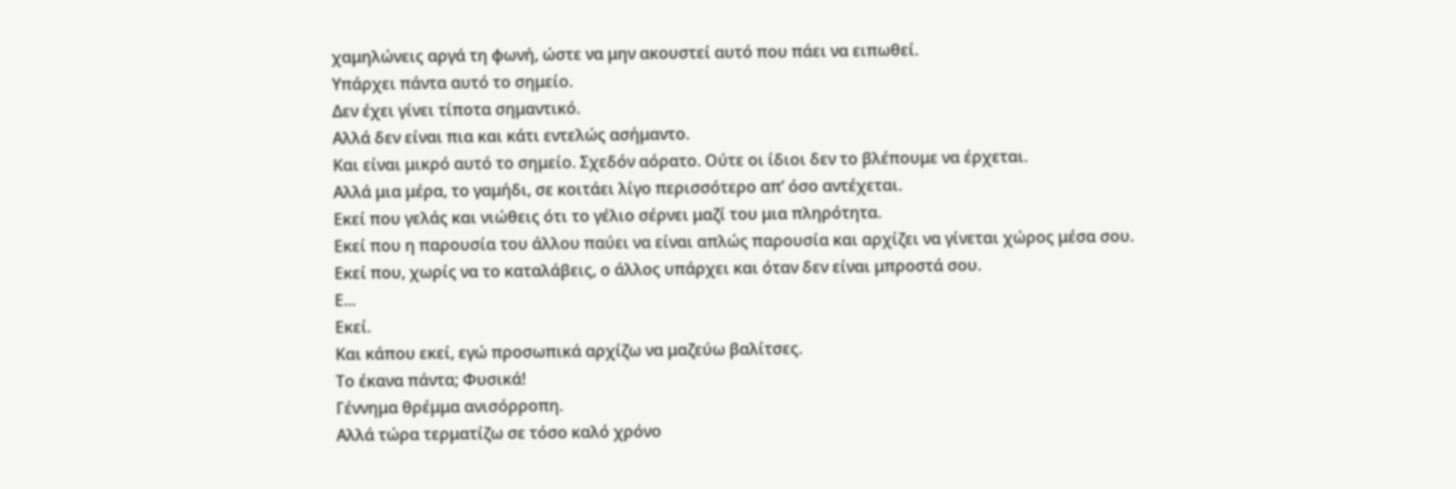χαμηλώνεις αργά τη φωνή, ώστε να μην ακουστεί αυτό που πάει να ειπωθεί.
Υπάρχει πάντα αυτό το σημείο.
Δεν έχει γίνει τίποτα σημαντικό.
Αλλά δεν είναι πια και κάτι εντελώς ασήμαντο.
Και είναι μικρό αυτό το σημείο. Σχεδόν αόρατο. Ούτε οι ίδιοι δεν το βλέπουμε να έρχεται.
Αλλά μια μέρα, το γαμήδι, σε κοιτάει λίγο περισσότερο απ’ όσο αντέχεται.
Εκεί που γελάς και νιώθεις ότι το γέλιο σέρνει μαζί του μια πληρότητα.
Εκεί που η παρουσία του άλλου παύει να είναι απλώς παρουσία και αρχίζει να γίνεται χώρος μέσα σου.
Εκεί που, χωρίς να το καταλάβεις, ο άλλος υπάρχει και όταν δεν είναι μπροστά σου.
Ε...
Εκεί.
Και κάπου εκεί, εγώ προσωπικά αρχίζω να μαζεύω βαλίτσες.
Το έκανα πάντα; Φυσικά!
Γέννημα θρέμμα ανισόρροπη.
Αλλά τώρα τερματίζω σε τόσο καλό χρόνο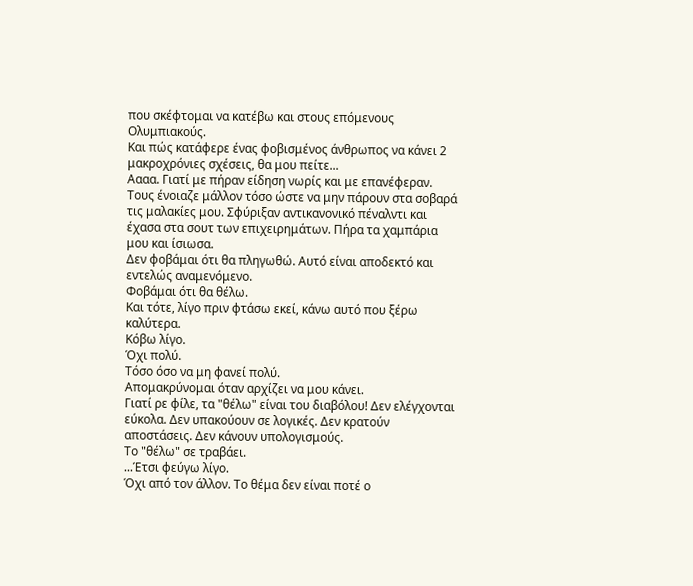που σκέφτομαι να κατέβω και στους επόμενους Ολυμπιακούς.
Και πώς κατάφερε ένας φοβισμένος άνθρωπος να κάνει 2 μακροχρόνιες σχέσεις, θα μου πείτε...
Αααα. Γιατί με πήραν είδηση νωρίς και με επανέφεραν.
Τους ένοιαζε μάλλον τόσο ώστε να μην πάρουν στα σοβαρά τις μαλακίες μου. Σφύριξαν αντικανονικό πέναλντι και έχασα στα σουτ των επιχειρημάτων. Πήρα τα χαμπάρια μου και ίσιωσα.
Δεν φοβάμαι ότι θα πληγωθώ. Αυτό είναι αποδεκτό και εντελώς αναμενόμενο.
Φοβάμαι ότι θα θέλω.
Και τότε, λίγο πριν φτάσω εκεί, κάνω αυτό που ξέρω καλύτερα.
Κόβω λίγο.
Όχι πολύ.
Τόσο όσο να μη φανεί πολύ.
Απομακρύνομαι όταν αρχίζει να μου κάνει.
Γιατί ρε φίλε, τα "θέλω" είναι του διαβόλου! Δεν ελέγχονται εύκολα. Δεν υπακούουν σε λογικές. Δεν κρατούν αποστάσεις. Δεν κάνουν υπολογισμούς.
Το "θέλω" σε τραβάει.
...Έτσι φεύγω λίγο.
Όχι από τον άλλον. Το θέμα δεν είναι ποτέ ο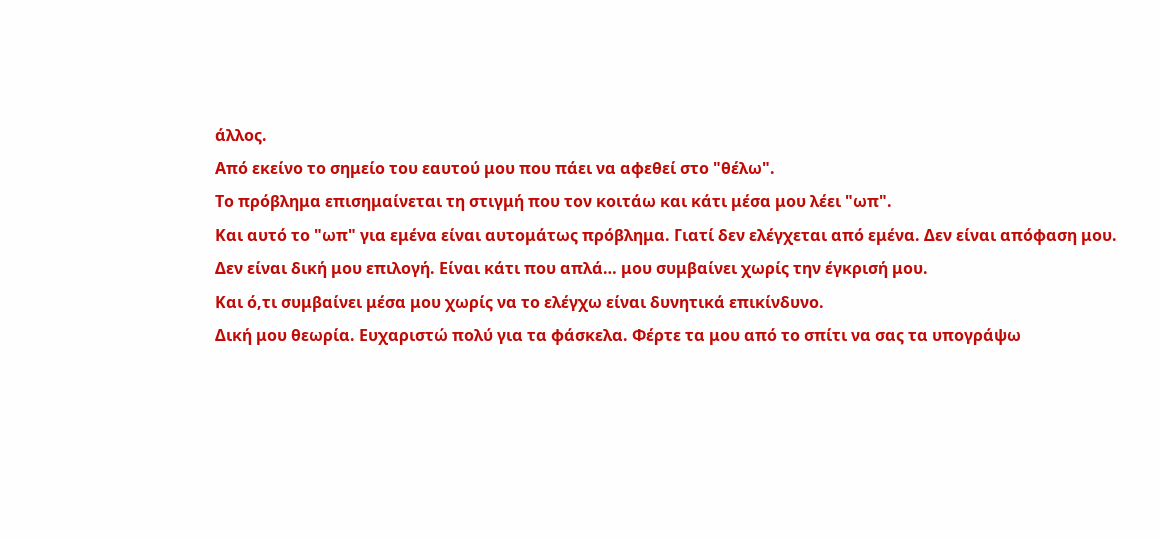άλλος.
Από εκείνο το σημείο του εαυτού μου που πάει να αφεθεί στο "θέλω".
Το πρόβλημα επισημαίνεται τη στιγμή που τον κοιτάω και κάτι μέσα μου λέει "ωπ".
Και αυτό το "ωπ" για εμένα είναι αυτομάτως πρόβλημα. Γιατί δεν ελέγχεται από εμένα. Δεν είναι απόφαση μου. Δεν είναι δική μου επιλογή. Είναι κάτι που απλά… μου συμβαίνει χωρίς την έγκρισή μου.
Και ό,τι συμβαίνει μέσα μου χωρίς να το ελέγχω είναι δυνητικά επικίνδυνο.
Δική μου θεωρία. Ευχαριστώ πολύ για τα φάσκελα. Φέρτε τα μου από το σπίτι να σας τα υπογράψω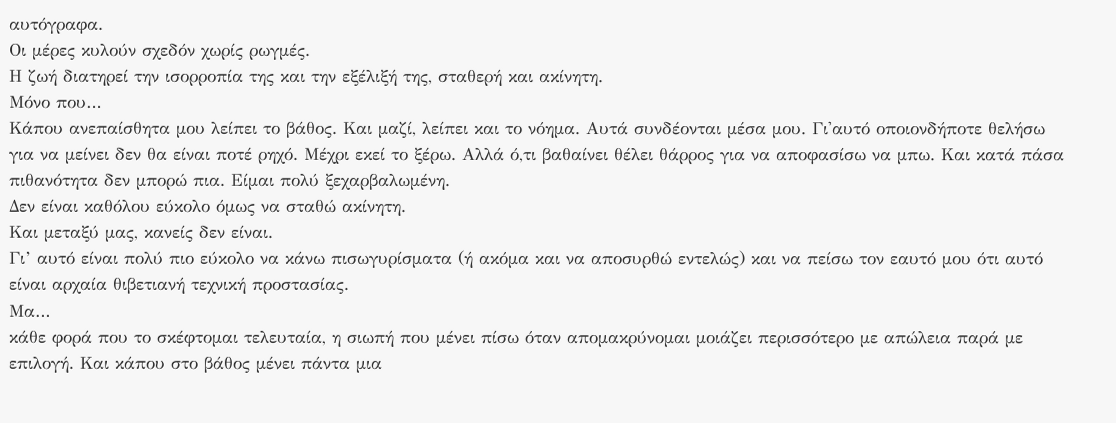αυτόγραφα.
Οι μέρες κυλούν σχεδόν χωρίς ρωγμές.
Η ζωή διατηρεί την ισορροπία της και την εξέλιξή της, σταθερή και ακίνητη.
Μόνο που…
Κάπου ανεπαίσθητα μου λείπει το βάθος. Και μαζί, λείπει και το νόημα. Αυτά συνδέονται μέσα μου. Γι'αυτό οποιονδήποτε θελήσω για να μείνει δεν θα είναι ποτέ ρηχό. Μέχρι εκεί το ξέρω. Αλλά ό,τι βαθαίνει θέλει θάρρος για να αποφασίσω να μπω. Και κατά πάσα πιθανότητα δεν μπορώ πια. Είμαι πολύ ξεχαρβαλωμένη.
Δεν είναι καθόλου εύκολο όμως να σταθώ ακίνητη.
Και μεταξύ μας, κανείς δεν είναι.
Γι’ αυτό είναι πολύ πιο εύκολο να κάνω πισωγυρίσματα (ή ακόμα και να αποσυρθώ εντελώς) και να πείσω τον εαυτό μου ότι αυτό είναι αρχαία θιβετιανή τεχνική προστασίας.
Μα…
κάθε φορά που το σκέφτομαι τελευταία, η σιωπή που μένει πίσω όταν απομακρύνομαι μοιάζει περισσότερο με απώλεια παρά με επιλογή. Και κάπου στο βάθος μένει πάντα μια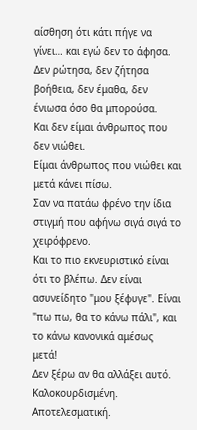αίσθηση ότι κάτι πήγε να γίνει… και εγώ δεν το άφησα. Δεν ρώτησα, δεν ζήτησα βοήθεια, δεν έμαθα, δεν ένιωσα όσο θα μπορούσα.
Και δεν είμαι άνθρωπος που δεν νιώθει.
Είμαι άνθρωπος που νιώθει και μετά κάνει πίσω.
Σαν να πατάω φρένο την ίδια στιγμή που αφήνω σιγά σιγά το χειρόφρενο.
Και το πιο εκνευριστικό είναι ότι το βλέπω. Δεν είναι ασυνείδητο "μου ξέφυγε". Είναι "πω πω, θα το κάνω πάλι", και το κάνω κανονικά αμέσως μετά!
Δεν ξέρω αν θα αλλάξει αυτό.
Καλοκουρδισμένη.
Αποτελεσματική.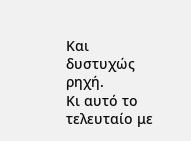Και δυστυχώς ρηχή.
Κι αυτό το τελευταίο με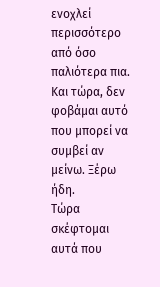ενοχλεί περισσότερο από όσο παλιότερα πια.
Και τώρα, δεν φοβάμαι αυτό που μπορεί να συμβεί αν μείνω. Ξέρω ήδη.
Τώρα σκέφτομαι αυτά που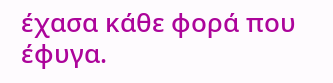έχασα κάθε φορά που έφυγα.